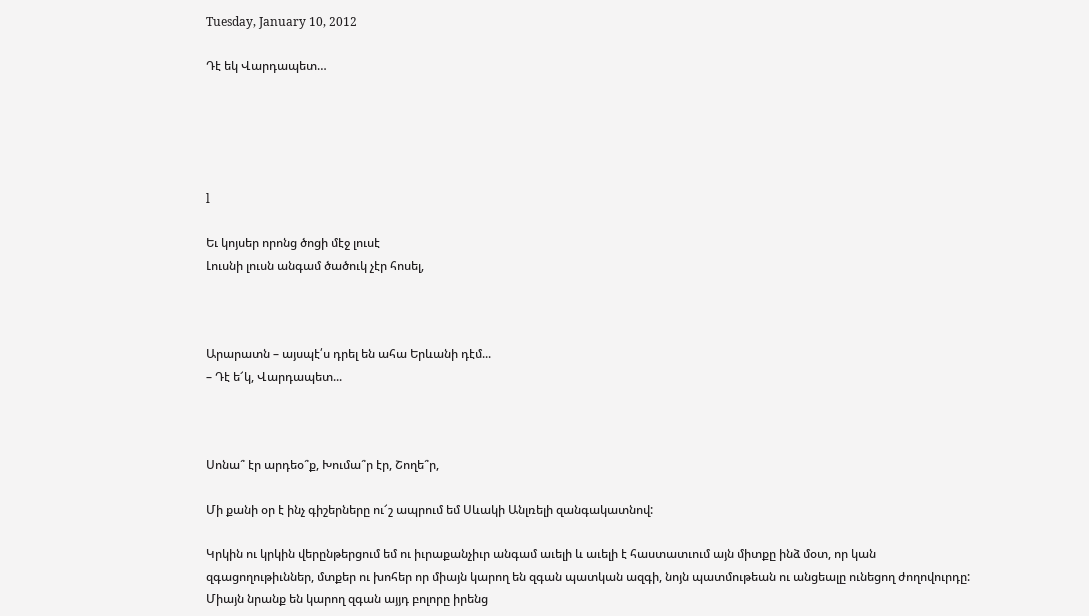Tuesday, January 10, 2012

Դէ եկ Վարդապետ…





l

Եւ կոյսեր որոնց ծոցի մէջ լուսէ
Լուսնի լուսն անգամ ծածուկ չէր հոսել,



Արարատն – այսպէ՛ս դրել են ահա Երևանի դէմ...
– Դէ ե՜կ, Վարդապետ...



Սոնա՞ էր արդեօ՞ք, Խումա՞ր էր, Շողե՞ր,

Մի քանի օր է ինչ գիշերները ու՜շ ապրում եմ Սևակի Անլռելի զանգակատնով:

Կրկին ու կրկին վերընթերցում եմ ու իւրաքանչիւր անգամ աւելի և աւելի է հաստատւում այն միտքը ինձ մօտ, որ կան զգացողութիւններ, մտքեր ու խոհեր որ միայն կարող են զգան պատկան ազգի, նոյն պատմութեան ու անցեալը ունեցող ժողովուրդը: Միայն նրանք են կարող զգան այյդ բոլորը իրենց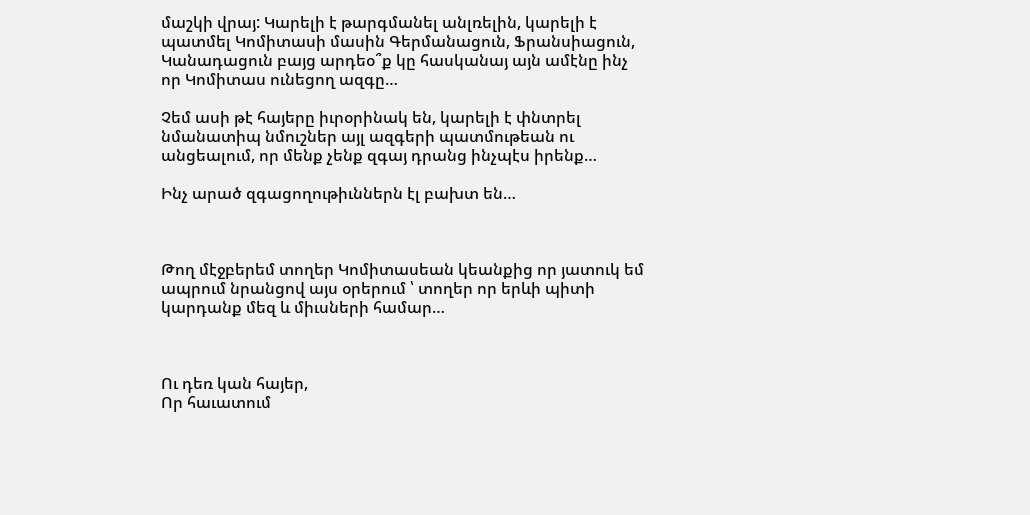մաշկի վրայ: Կարելի է թարգմանել անլռելին, կարելի է պատմել Կոմիտասի մասին Գերմանացուն, Ֆրանսիացուն, Կանադացուն բայց արդեօ՞ք կը հասկանայ այն ամէնը ինչ որ Կոմիտաս ունեցող ազգը…

Չեմ ասի թէ հայերը իւրօրինակ են, կարելի է փնտրել նմանատիպ նմուշներ այլ ազգերի պատմութեան ու անցեալում, որ մենք չենք զգայ դրանց ինչպէս իրենք…

Ինչ արած զգացողութիւններն էլ բախտ են…



Թող մէջբերեմ տողեր Կոմիտասեան կեանքից որ յատուկ եմ ապրում նրանցով այս օրերում ՝ տողեր որ երևի պիտի կարդանք մեզ և միւսների համար…



Ու դեռ կան հայեր,
Որ հաւատում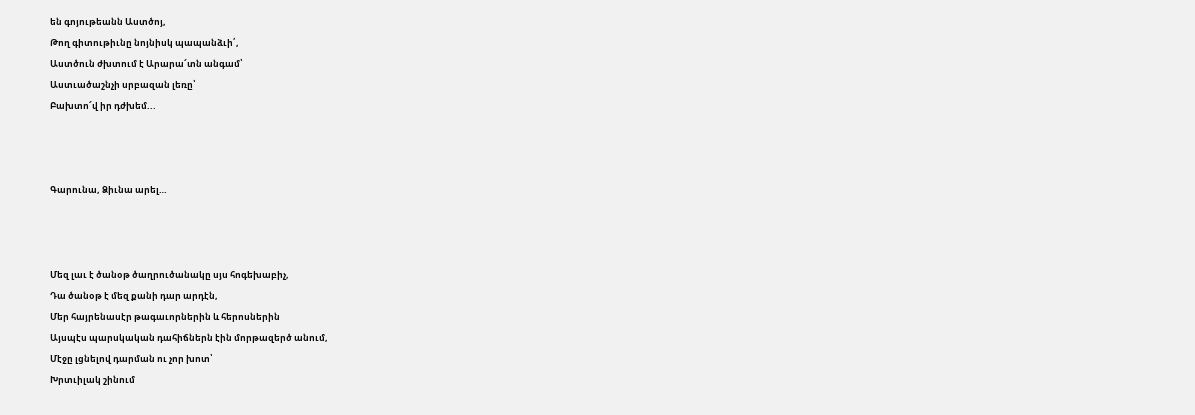են գոյութեանն Աստծոյ,
Թող գիտութիւնը նոյնիսկ պապանձւի՛,
Աստծուն ժխտում է Արարա՜տն անգամ՝
Աստւածաշնչի սրբազան լեռը՝
Բախտո՜վ իր դժխեմ...



Գարունա, Ձիւնա արել…



Մեզ լաւ է ծանօթ ծաղրուծանակը սյս հոգեխաբիչ,
Դա ծանօթ է մեզ քանի դար արդէն,
Մեր հայրենասէր թագաւորներին և հերոսներին
Այսպէս պարսկական դահիճներն էին մորթազերծ անում,
Մէջը լցնելով դարման ու չոր խոտ՝
Խրտւիլակ շինում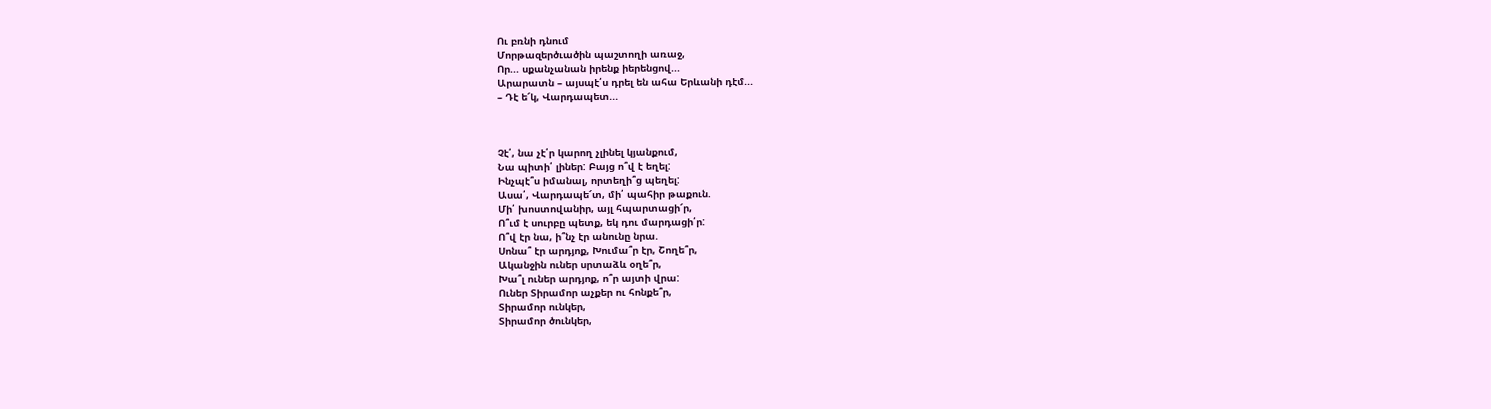Ու բռնի դնում
Մորթազերծւածին պաշտողի առաջ,
Որ... սքանչանան իրենք իերենցով...
Արարատն – այսպէ՛ս դրել են ահա Երևանի դէմ...
– Դէ ե՜կ, Վարդապետ...



Չէ՛, նա չէ՛ր կարող չլինել կյանքում,
Նա պիտի՛ լիներ: Բայց ո՞վ է եղել:
Ինչպէ՞ս իմանալ, որտեղի՞ց պեղել:
Ասա՛, Վարդապե՜տ, մի՛ պահիր թաքուն.
Մի՛ խոստովանիր, այլ հպարտացի՜ր,
Ո՞ւմ է սուրբը պետք, եկ դու մարդացի՛ր:
Ո՞վ էր նա, ի՞նչ էր անունը նրա.
Սոնա՞ էր արդյոք, Խումա՞ր էր, Շողե՞ր,
Ականջին ուներ սրտաձև օղե՞ր,
Խա՞լ ուներ արդյոք, ո՞ր այտի վրա:
Ուներ Տիրամոր աչքեր ու հոնքե՞ր,
Տիրամոր ունկեր,
Տիրամոր ծունկեր,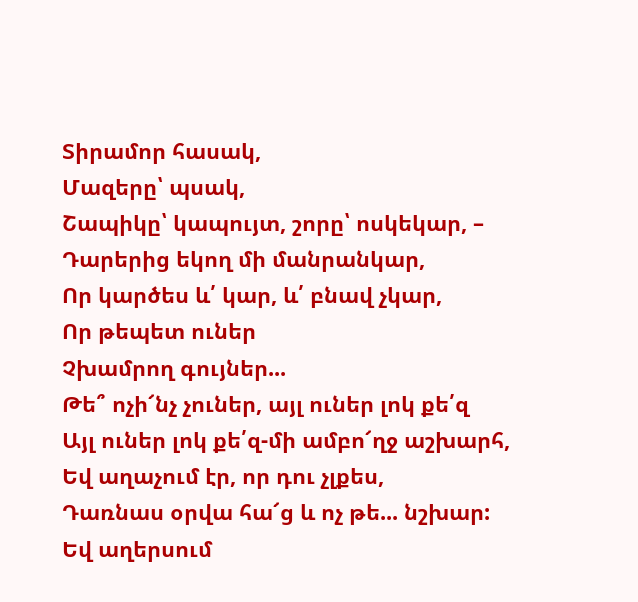Տիրամոր հասակ,
Մազերը՝ պսակ,
Շապիկը՝ կապույտ, շորը՝ ոսկեկար, –
Դարերից եկող մի մանրանկար,
Որ կարծես և՛ կար, և՛ բնավ չկար,
Որ թեպետ ուներ
Չխամրող գույներ...
Թե՞ ոչի՜նչ չուներ, այլ ուներ լոկ քե՛զ
Այլ ուներ լոկ քե՛զ-մի ամբո՜ղջ աշխարհ,
Եվ աղաչում էր, որ դու չլքես,
Դառնաս օրվա հա՜ց և ոչ թե... նշխար:
Եվ աղերսում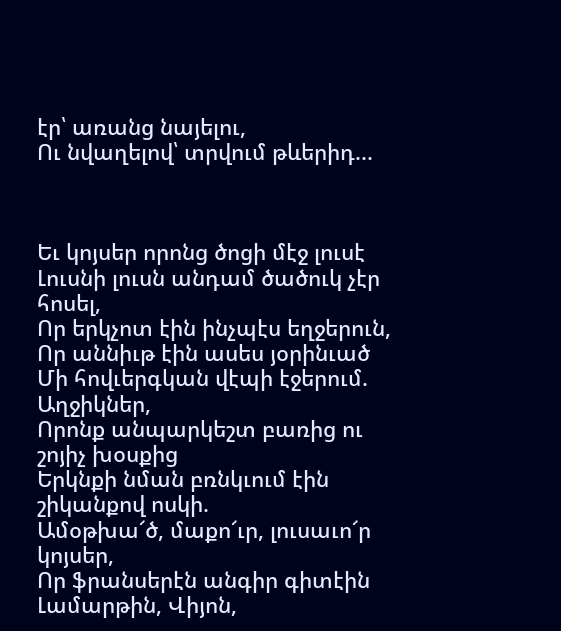էր՝ առանց նայելու,
Ու նվաղելով՝ տրվում թևերիդ...



Եւ կոյսեր որոնց ծոցի մէջ լուսէ
Լուսնի լուսն անդամ ծածուկ չէր հոսել,
Որ երկչոտ էին ինչպէս եղջերուն,
Որ աննիւթ էին ասես յօրինւած
Մի հովւերգկան վէպի էջերում.
Աղջիկներ,
Որոնք անպարկեշտ բառից ու շոյիչ խօսքից
Երկնքի նման բռնկւում էին շիկանքով ոսկի.
Ամօթխա՜ծ, մաքո՜ւր, լուսաւո՜ր կոյսեր,
Որ ֆրանսերէն անգիր գիտէին
Լամարթին, Վիյոն,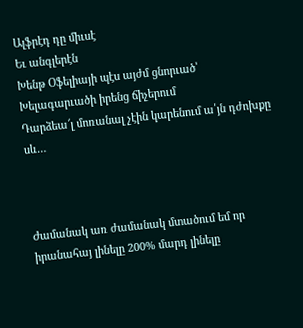Ալֆրէդ դը միւսէ
Եւ անգլերէն
Խենթ Օֆելիայի պէս այժմ ցնորւած՝
Խելագարւածի իրենց ճիչերում
Դարձեա՜լ մոռանալ չէին կարենում ա՛յն դժոխքը սև…



Ժամանակ առ ժամանակ մտածում եմ որ իրանահայ լինելը 200% մարդ լինելը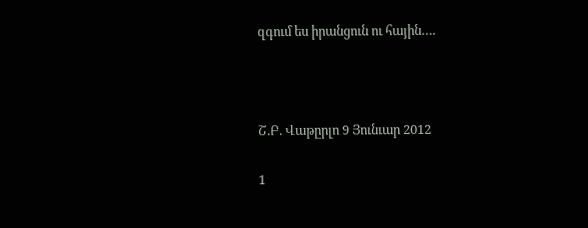զգում ես իրանցուն ու հային….



Շ.Բ. Վաթըրլո 9 Յունւար 2012

1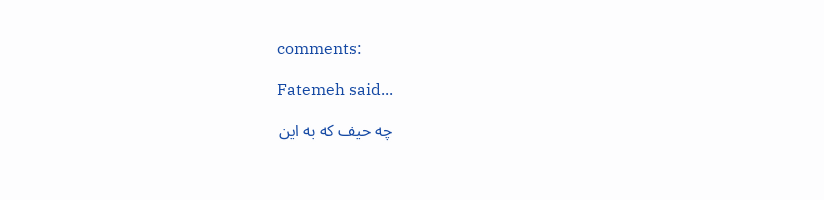comments:

Fatemeh said...

چه حیف که به این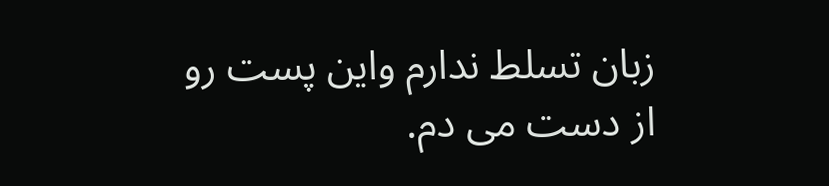زبان تسلط ندارم واین پست رو از دست می دم.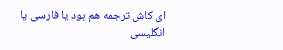ای کاش ترجمه هم بود یا فارسی یا انگلیسی